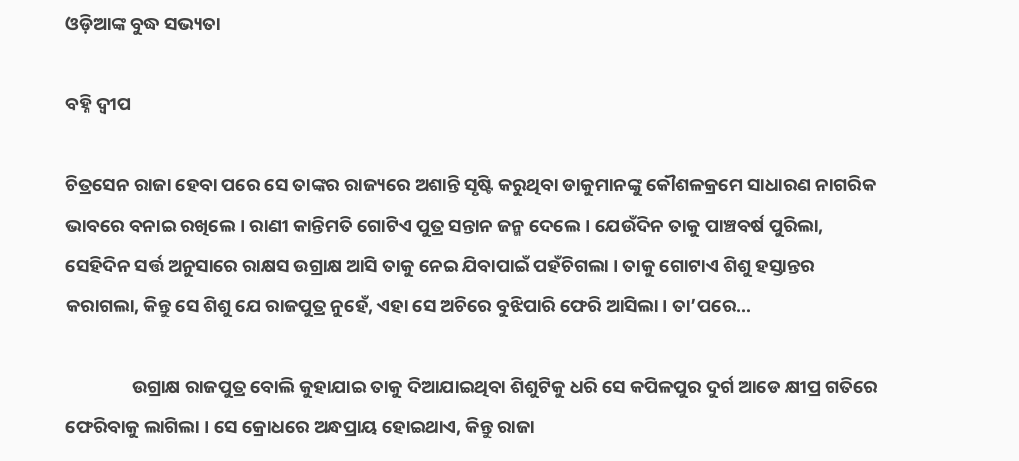ଓଡ଼ିଆଙ୍କ ବୁଦ୍ଧ ସଭ୍ୟତା

ବହ୍ନି ଦ୍ୱୀପ

ଚିତ୍ରସେନ ରାଜା ହେବା ପରେ ସେ ତାଙ୍କର ରାଜ୍ୟରେ ଅଶାନ୍ତି ସୃଷ୍ଟି କରୁଥିବା ଡାକୁମାନଙ୍କୁ କୌଶଳକ୍ରମେ ସାଧାରଣ ନାଗରିକ ଭାବରେ ବନାଇ ରଖିଲେ । ରାଣୀ କାନ୍ତିମତି ଗୋଟିଏ ପୁତ୍ର ସନ୍ତାନ ଜନ୍ମ ଦେଲେ । ଯେଉଁଦିନ ତାକୁ ପାଞ୍ଚବର୍ଷ ପୁରିଲା, ସେହିଦିନ ସର୍ତ୍ତ ଅନୁସାରେ ରାକ୍ଷସ ଉଗ୍ରାକ୍ଷ ଆସି ତାକୁ ନେଇ ଯିବାପାଇଁ ପହଁଚିଗଲା । ତାକୁ ଗୋଟାଏ ଶିଶୁ ହସ୍ତାନ୍ତର କରାଗଲା, କିନ୍ତୁ ସେ ଶିଶୁ ଯେ ରାଜପୁତ୍ର ନୁହେଁ, ଏହା ସେ ଅଚିରେ ବୁଝିପାରି ଫେରି ଆସିଲା । ତା’ପରେ…

                ଉଗ୍ରାକ୍ଷ ରାଜପୁତ୍ର ବୋଲି କୁହାଯାଇ ତାକୁ ଦିଆଯାଇଥିବା ଶିଶୁଟିକୁ ଧରି ସେ କପିଳପୁର ଦୁର୍ଗ ଆଡେ କ୍ଷୀପ୍ର ଗତିରେ ଫେରିବାକୁ ଲାଗିଲା । ସେ କ୍ରୋଧରେ ଅନ୍ଧପ୍ରାୟ ହୋଇଥାଏ, କିନ୍ତୁ ରାଜା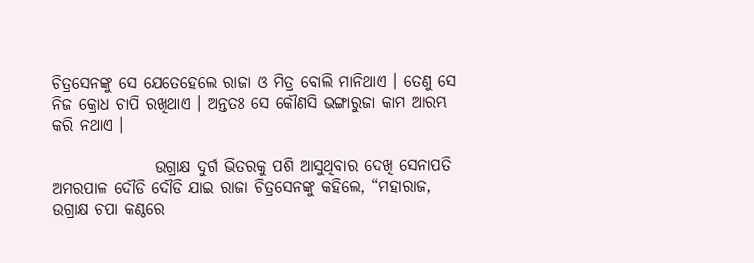ଚିତ୍ରସେନଙ୍କୁ ସେ ଯେତେହେଲେ ରାଜା ଓ ମିତ୍ର ବୋଲି ମାନିଥାଏ । ତେଣୁ ସେ ନିଜ କ୍ରୋଧ ଚାପି ରଖିଥାଏ । ଅନ୍ତତଃ ସେ କୌଣସି ଭଙ୍ଗାରୁଜା କାମ ଆରମ୍ଭ କରି ନଥାଏ ।

                ଉଗ୍ରାକ୍ଷ ଦୁର୍ଗ ଭିତରକୁ ପଶି ଆସୁଥିବାର ଦେଖି ସେନାପତି ଅମରପାଳ ଦୌଡି ଦୌଡି ଯାଇ ରାଜା ଚିତ୍ରସେନଙ୍କୁ କହିଲେ, “ମହାରାଜ, ଉଗ୍ରାକ୍ଷ ଚପା କଣ୍ଠରେ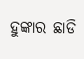ହୁଙ୍କାର ଛାଡି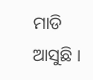ମାଡି ଆସୁଛି ।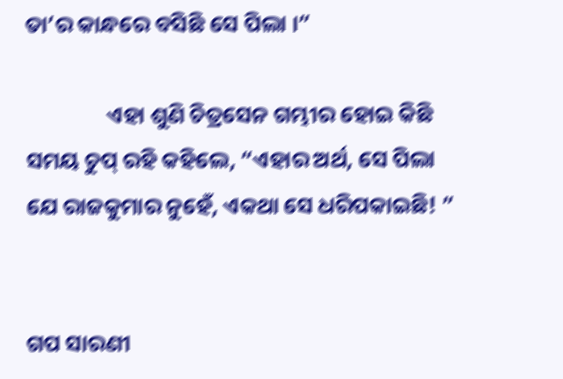ତା’ର କାନ୍ଧରେ ବସିଛି ସେ ପିଲା ।”

                ଏହା ଶୁଣି ଚିତ୍ରସେନ ଗମ୍ଭୀର ହୋଇ କିଛି ସମୟ ଚୁପ୍ ରହି କହିଲେ, “ଏହାର ଅର୍ଥ, ସେ ପିଲା ଯେ ରାଜକୁମାର ନୁହେଁ, ଏକଥା ସେ ଧରିପକାଇଛି! ”


ଗପ ସାରଣୀ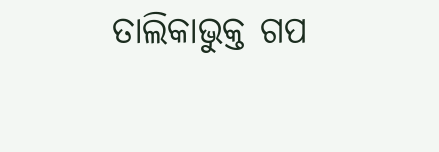ତାଲିକାଭୁକ୍ତ ଗପ